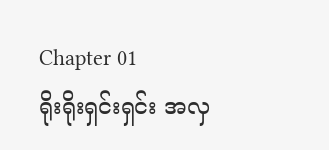Chapter 01
ရိုးရိုးရှင်းရှင်း အလှ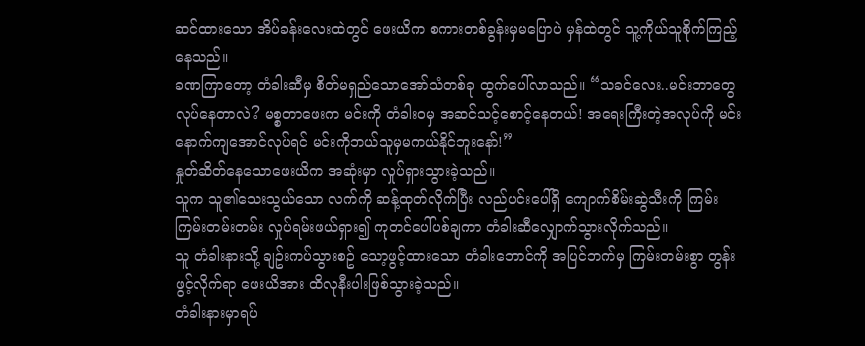ဆင်ထားသော အိပ်ခန်းလေးထဲတွင် ဖေးယိက စကားတစ်ခွန်းမှမပြောပဲ မှန်ထဲတွင် သူ့ကိုယ်သူစိုက်ကြည့်နေသည်။
ခဏကြာတော့ တံခါးဆီမှ စိတ်မရှည်သောအော်သံတစ်ခု ထွက်ပေါ်လာသည်။ “သခင်လေး..မင်းဘာတွေလုပ်နေတာလဲ? မစ္စတာဖေးက မင်းကို တံခါးဝမှ အဆင်သင့်စောင့်နေတယ်! အရေးကြီးတဲ့အလုပ်ကို မင်းနောက်ကျအောင်လုပ်ရင် မင်းကိုဘယ်သူမှမကယ်နိုင်ဘူးနော်!”
နှုတ်ဆိတ်နေသောဖေးယိက အဆုံးမှာ လှုပ်ရှားသွားခဲ့သည်။
သူက သူ၏သေးသွယ်သော လက်ကို ဆန့်ထုတ်လိုက်ပြီး လည်ပင်းပေါ်ရှိ ကျောက်စိမ်းဆွဲသီးကို ကြမ်းကြမ်းတမ်းတမ်း လှုပ်ရမ်းဖယ်ရှား၍ ကုတင်ပေါ်ပစ်ချကာ တံခါးဆီလျှောက်သွားလိုက်သည်။
သူ တံခါးနားသို့ ချဥ်းကပ်သွားစဥ် သော့ဖွင့်ထားသော တံခါးဘောင်ကို အပြင်ဘက်မှ ကြမ်းတမ်းစွာ တွန်းဖွင့်လိုက်ရာ ဖေးယိအား ထိလုနီးပါးဖြစ်သွားခဲ့သည်။
တံခါးနားမှာရပ်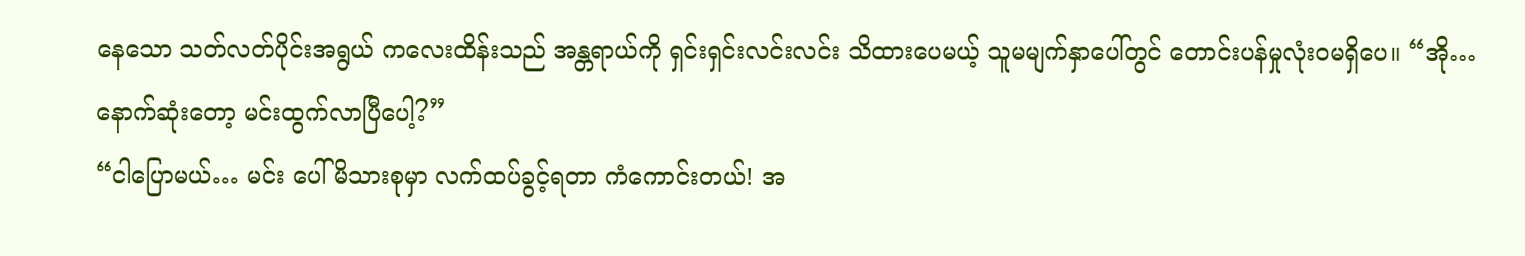နေသော သတ်လတ်ပိုင်းအရွယ် ကလေးထိန်းသည် အန္တရာယ်ကို ရှင်းရှင်းလင်းလင်း သိထားပေမယ့် သူမမျက်နှာပေါ်တွင် တောင်းပန်မှုလုံးဝမရှိပေ။ “အို… နောက်ဆုံးတော့ မင်းထွက်လာပြီပေါ့?”
“ငါပြောမယ်… မင်း ပေါ်မိသားစုမှာ လက်ထပ်ခွင့်ရတာ ကံကောင်းတယ်! အ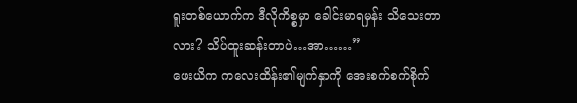ရူးတစ်ယောက်က ဒီလိုကိစ္စမှာ ခေါင်းမာရမှန်း သိသေးတာလား? သိပ်ထူးဆန်းတာပဲ…အာ……”
ဖေးယိက ကလေးထိန်း၏မျက်နှာကို အေးစက်စက်စိုက်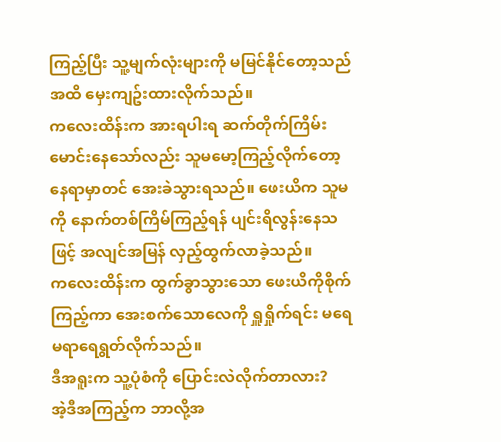ကြည့်ပြီး သူ့မျက်လုံးများကို မမြင်နိုင်တော့သည်အထိ မှေးကျဥ်းထားလိုက်သည်။
ကလေးထိန်းက အားရပါးရ ဆက်တိုက်ကြိမ်းမောင်းနေသော်လည်း သူမမော့ကြည့်လိုက်တော့ နေရာမှာတင် အေးခဲသွားရသည်။ ဖေးယိက သူမကို နောက်တစ်ကြိမ်ကြည့်ရန် ပျင်းရိလွန်းနေသဖြင့် အလျင်အမြန် လှည့်ထွက်လာခဲ့သည်။
ကလေးထိန်းက ထွက်ခွာသွားသော ဖေးယိကိုစိုက်ကြည့်ကာ အေးစက်သောလေကို ရှူရှိုက်ရင်း မရေမရာရေရွတ်လိုက်သည်။
ဒီအရူးက သူ့ပုံစံကို ပြောင်းလဲလိုက်တာလား?
အဲ့ဒီအကြည့်က ဘာလို့အ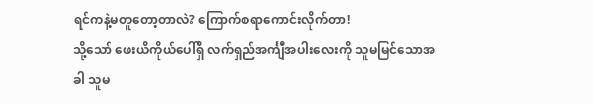ရင်ကနဲ့မတူတော့တာလဲ? ကြောက်စရာကောင်းလိုက်တာ!
သို့သော် ဖေးယိကိုယ်ပေါ်ရှိ လက်ရှည်အင်္ကျီအပါးလေးကို သူမမြင်သောအခါ သူမ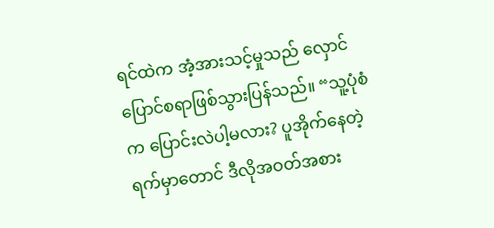ရင်ထဲက အံ့အားသင့်မှုသည် လှောင်ပြောင်စရာဖြစ်သွားပြန်သည်။ “သူ့ပုံစံက ပြောင်းလဲပါ့မလား? ပူအိုက်နေတဲ့ရက်မှာတောင် ဒီလိုအဝတ်အစား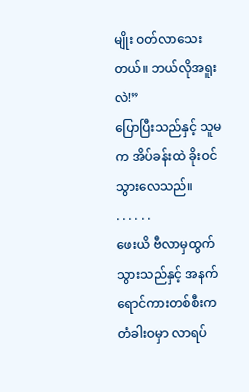မျိုး ဝတ်လာသေးတယ်။ ဘယ်လိုအရူးလဲ!”
ပြောပြီးသည်နှင့် သူမက အိပ်ခန်းထဲ ခိုးဝင်သွားလေသည်။
. . . . . .
ဖေးယိ ဗီလာမှထွက်သွားသည်နှင့် အနက်ရောင်ကားတစ်စီးက တံခါးဝမှာ လာရပ်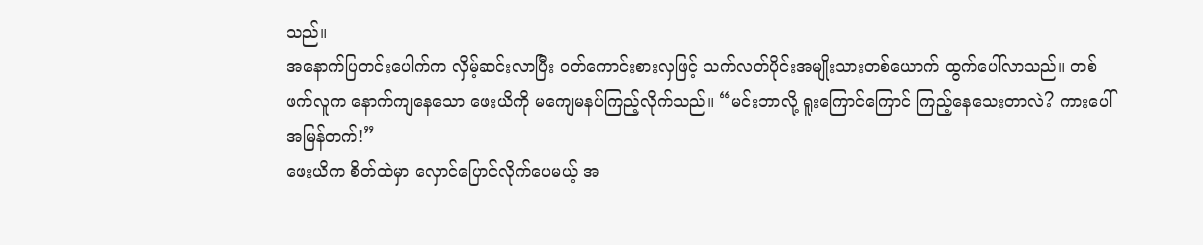သည်။
အနောက်ပြတင်းပေါက်က လှိမ့်ဆင်းလာပြီး ဝတ်ကောင်းစားလှဖြင့် သက်လတ်ပိုင်းအမျိုးသားတစ်ယောက် ထွက်ပေါ်လာသည်။ တစ်ဖက်လူက နောက်ကျနေသော ဖေးယိကို မကျေမနပ်ကြည့်လိုက်သည်။ “မင်းဘာလို့ ရူးကြောင်ကြောင် ကြည့်နေသေးတာလဲ? ကားပေါ်အမြန်တက်!”
ဖေးယိက စိတ်ထဲမှာ လှောင်ပြောင်လိုက်ပေမယ့် အ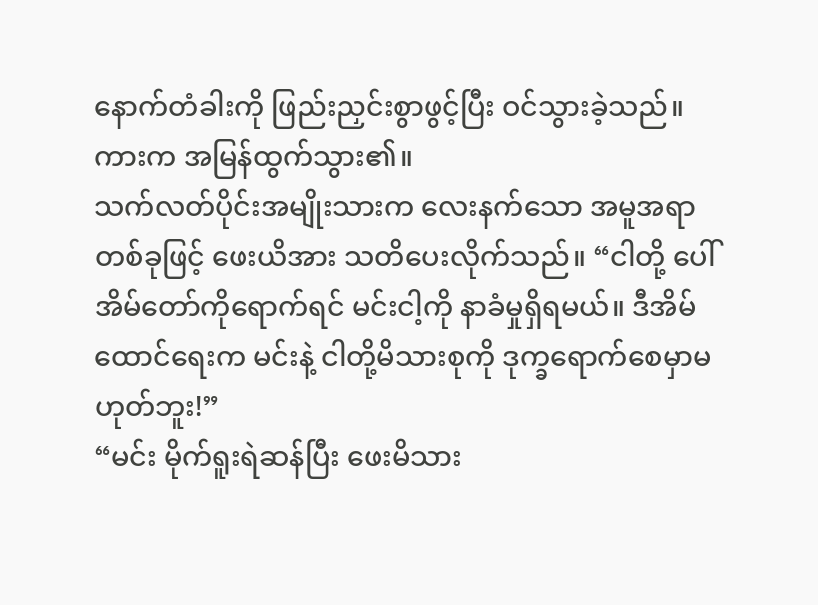နောက်တံခါးကို ဖြည်းညှင်းစွာဖွင့်ပြီး ဝင်သွားခဲ့သည်။
ကားက အမြန်ထွက်သွား၏။
သက်လတ်ပိုင်းအမျိုးသားက လေးနက်သော အမူအရာတစ်ခုဖြင့် ဖေးယိအား သတိပေးလိုက်သည်။ “ငါတို့ ပေါ်အိမ်တော်ကိုရောက်ရင် မင်းငါ့ကို နာခံမှုရှိရမယ်။ ဒီအိမ်ထောင်ရေးက မင်းနဲ့ ငါတို့မိသားစုကို ဒုက္ခရောက်စေမှာမဟုတ်ဘူး!”
“မင်း မိုက်ရူးရဲဆန်ပြီး ဖေးမိသား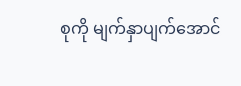စုကို မျက်နှာပျက်အောင်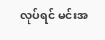လုပ်ရင် မင်းအ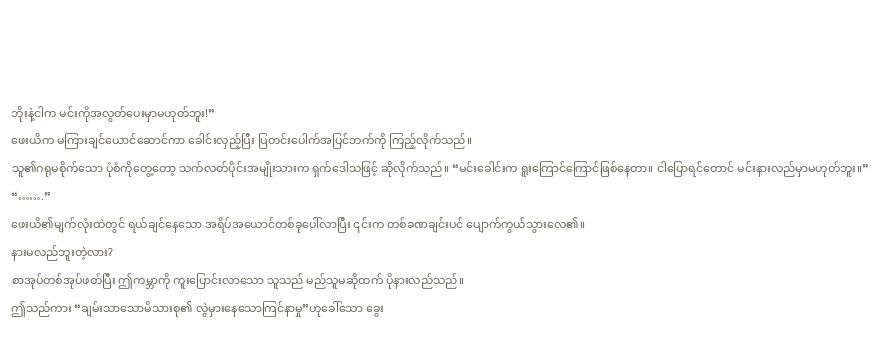ဘိုးနဲ့ငါက မင်းကိုအလွတ်ပေးမှာမဟုတ်ဘူး!”
ဖေးယိက မကြားချင်ယောင်ဆောင်ကာ ခေါင်းလှည့်ပြီး ပြတင်းပေါက်အပြင်ဘက်ကို ကြည့်လိုက်သည်။
သူ၏ဂရုမစိုက်သော ပုံစံကိုတွေ့တော့ သက်လတ်ပိုင်းအမျိုးသားက ရှက်ဒေါသဖြင့် ဆိုလိုက်သည်။ “မင်းခေါင်းက ရူးကြောင်ကြောင်ဖြစ်နေတာ။ ငါပြောရင်တောင် မင်းနားလည်မှာမဟုတ်ဘူး။”
“…….”
ဖေးယိ၏မျက်လုံးထဲတွင် ရယ်ချင်နေသော အရိပ်အယောင်တစ်ခုပေါ်လာပြီး ၎င်းက တစ်ခဏချင်းပင် ပျောက်ကွယ်သွားလေ၏။
နားမလည်ဘူးတဲ့လား?
စာအုပ်တစ်အုပ်ဖတ်ပြီး ဤကမ္ဘာကို ကူးပြောင်းလာသော သူသည် မည်သူမဆိုထက် ပိုနားလည်သည်။
ဤသည်ကား “ချမ်းသာသောမိသားစု၏ လွဲမှားနေသောကြင်နာမှု”ဟုခေါ်သော ခွေး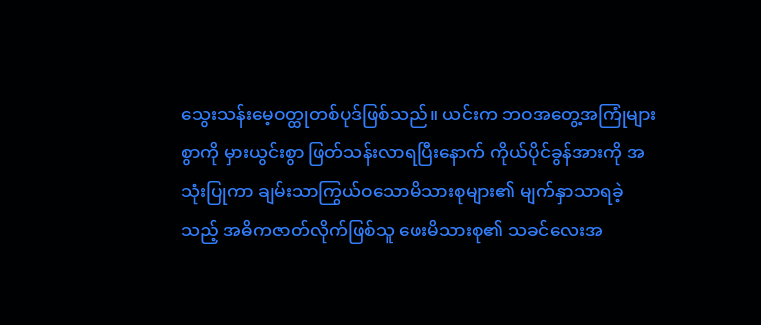သွေးသန်းမေ့ဝတ္ထုတစ်ပုဒ်ဖြစ်သည်။ ယင်းက ဘဝအတွေ့အကြုံများစွာကို မှားယွင်းစွာ ဖြတ်သန်းလာရပြီးနောက် ကိုယ်ပိုင်ခွန်အားကို အသုံးပြုကာ ချမ်းသာကြွယ်ဝသောမိသားစုများ၏ မျက်နှာသာရခဲ့သည့် အဓိကဇာတ်လိုက်ဖြစ်သူ ဖေးမိသားစု၏ သခင်လေးအ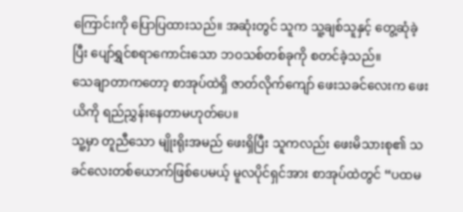ကြောင်းကို ပြောပြထားသည်။ အဆုံးတွင် သူက သူ့ချစ်သူနှင့် တွေ့ဆုံခဲ့ပြီး ပျော်ရွှင်စရာကောင်းသော ဘဝသစ်တစ်ခုကို စတင်ခဲ့သည်။
သေချာတာကတော့ စာအုပ်ထဲရှိ ဇာတ်လိုက်ကျော် ဖေးသခင်လေးက ဖေးယိကို ရည်ညွှန်းနေတာမဟုတ်ပေ။
သူ့မှာ တူညီသော မျိုးရိုးအမည် ဖေးရှိပြီး သူကလည်း ဖေးမိသားစု၏ သခင်လေးတစ်ယောက်ဖြစ်ပေမယ့် မူလပိုင်ရှင်အား စာအုပ်ထဲတွင် “ပထမ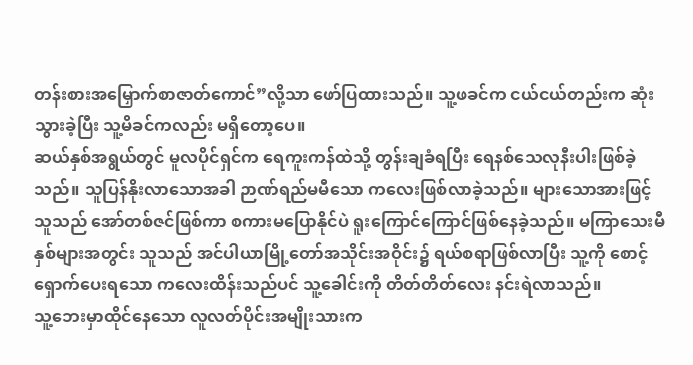တန်းစားအမြှောက်စာဇာတ်ကောင်”လို့သာ ဖော်ပြထားသည်။ သူ့ဖခင်က ငယ်ငယ်တည်းက ဆုံးသွားခဲ့ပြီး သူ့မိခင်ကလည်း မရှိတော့ပေ။
ဆယ်နှစ်အရွယ်တွင် မူလပိုင်ရှင်က ရေကူးကန်ထဲသို့ တွန်းချခံရပြီး ရေနစ်သေလုနီးပါးဖြစ်ခဲ့သည်။ သူပြန်နိုးလာသောအခါ ဉာဏ်ရည်မမီသော ကလေးဖြစ်လာခဲ့သည်။ များသောအားဖြင့် သူသည် အော်တစ်ဇင်ဖြစ်ကာ စကားမပြောနိုင်ပဲ ရူးကြောင်ကြောင်ဖြစ်နေခဲ့သည်။ မကြာသေးမီနှစ်များအတွင်း သူသည် အင်ပါယာမြို့တော်အသိုင်းအဝိုင်း၌ ရယ်စရာဖြစ်လာပြီး သူ့ကို စောင့်ရှောက်ပေးရသော ကလေးထိန်းသည်ပင် သူ့ခေါင်းကို တိတ်တိတ်လေး နင်းရဲလာသည်။
သူ့ဘေးမှာထိုင်နေသော လူလတ်ပိုင်းအမျိုးသားက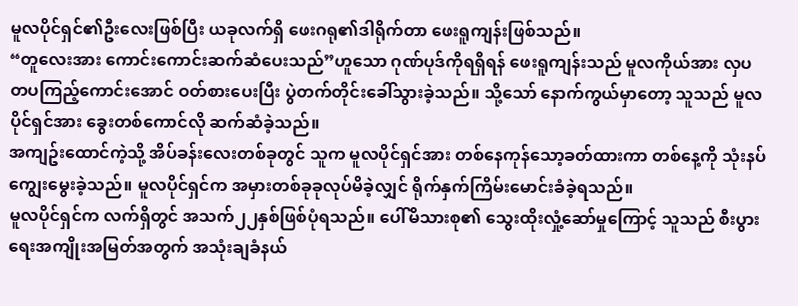မူလပိုင်ရှင်၏ဦးလေးဖြစ်ပြီး ယခုလက်ရှိ ဖေးဂရု၏ဒါရိုက်တာ ဖေးရူကျန်းဖြစ်သည်။
“တူလေးအား ကောင်းကောင်းဆက်ဆံပေးသည်”ဟူသော ဂုဏ်ပုဒ်ကိုရရှိရန် ဖေးရူကျန်းသည် မူလကိုယ်အား လှပတပကြည့်ကောင်းအောင် ဝတ်စားပေးပြီး ပွဲတက်တိုင်းခေါ်သွားခဲ့သည်။ သို့သော် နောက်ကွယ်မှာတော့ သူသည် မူလပိုင်ရှင်အား ခွေးတစ်ကောင်လို ဆက်ဆံခဲ့သည်။
အကျဥ်းထောင်ကဲ့သို့ အိပ်ခန်းလေးတစ်ခုတွင် သူက မူလပိုင်ရှင်အား တစ်နေကုန်သော့ခတ်ထားကာ တစ်နေ့ကို သုံးနပ်ကျွေးမွေးခဲ့သည်။ မူလပိုင်ရှင်က အမှားတစ်ခုခုလုပ်မိခဲ့လျှင် ရိုက်နှက်ကြိမ်းမောင်းခံခဲ့ရသည်။
မူလပိုင်ရှင်က လက်ရှိတွင် အသက်၂၂နှစ်ဖြစ်ပုံရသည်။ ပေါ်မိသားစု၏ သွေးထိုးလှုံ့ဆော်မှုကြောင့် သူသည် စီးပွားရေးအကျိုးအမြတ်အတွက် အသုံးချခံနယ်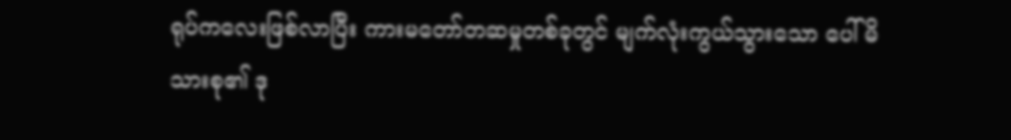ရုပ်ကလေးဖြစ်လာပြီး ကားမတော်တဆမှုတစ်ခုတွင် မျက်လုံးကွယ်သွားသော ပေါ်မိသားစု၏ ဒု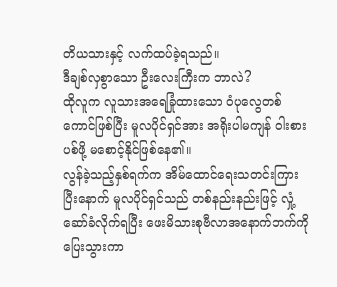တိယသားနှင့် လက်ထပ်ခဲ့ရသည်။
ဒီချစ်လှစွာသော ဦးလေးကြီးက ဘာလဲ?
ထိုလူက လူသားအရေခြုံထားသော ဝံပုလွေတစ်ကောင်ဖြစ်ပြီး မူလပိုင်ရှင်အား အရိုးပါမကျန် ဝါးစားပစ်ဖို့ မစောင့်နိုင်ဖြစ်နေ၏။
လွန်ခဲ့သည့်နှစ်ရက်က အိမ်ထောင်ရေးသတင်းကြားပြီးနောက် မူလပိုင်ရှင်သည် တစ်နည်းနည်းဖြင့် လှုံ့ဆော်ခံလိုက်ရပြီး ဖေးမိသားစုဗီလာအနောက်ဘက်ကို ပြေးသွားကာ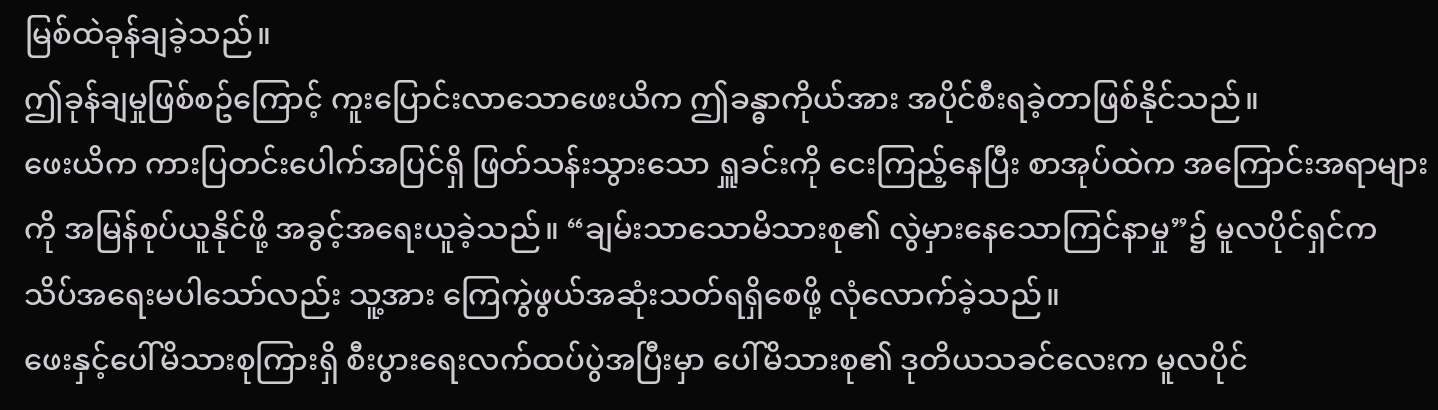မြစ်ထဲခုန်ချခဲ့သည်။
ဤခုန်ချမှုဖြစ်စဥ်ကြောင့် ကူးပြောင်းလာသောဖေးယိက ဤခန္ဓာကိုယ်အား အပိုင်စီးရခဲ့တာဖြစ်နိုင်သည်။
ဖေးယိက ကားပြတင်းပေါက်အပြင်ရှိ ဖြတ်သန်းသွားသော ရှူခင်းကို ငေးကြည့်နေပြီး စာအုပ်ထဲက အကြောင်းအရာများကို အမြန်စုပ်ယူနိုင်ဖို့ အခွင့်အရေးယူခဲ့သည်။ “ချမ်းသာသောမိသားစု၏ လွဲမှားနေသောကြင်နာမှု”၌ မူလပိုင်ရှင်က သိပ်အရေးမပါသော်လည်း သူ့အား ကြေကွဲဖွယ်အဆုံးသတ်ရရှိစေဖို့ လုံလောက်ခဲ့သည်။
ဖေးနှင့်ပေါ်မိသားစုကြားရှိ စီးပွားရေးလက်ထပ်ပွဲအပြီးမှာ ပေါ်မိသားစု၏ ဒုတိယသခင်လေးက မူလပိုင်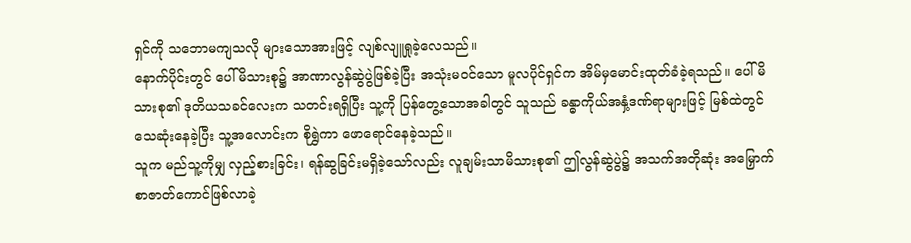ရှင်ကို သဘောမကျသလို များသောအားဖြင့် လျစ်လျူရှုခဲ့လေသည်။
နောက်ပိုင်းတွင် ပေါ်မိသားစု၌ အာဏာလွန်ဆွဲပွဲဖြစ်ခဲ့ပြီး အသုံးမဝင်သော မူလပိုင်ရှင်က အိမ်မှမောင်းထုတ်ခံခဲ့ရသည်။ ပေါ်မိသားစု၏ ဒုတိယသခင်လေးက သတင်းရရှိပြီး သူ့ကို ပြန်တွေ့သောအခါတွင် သူသည် ခန္ဓာကိုယ်အနှံ့ဒဏ်ရာများဖြင့် မြစ်ထဲတွင် သေဆုံးနေခဲ့ပြီး သူ့အလောင်းက စိုရွှဲကာ ဖောရောင်နေခဲ့သည်။
သူက မည်သူ့ကိုမျှ လှည့်စားခြင်း၊ ရန်ဆွခြင်းမရှိခဲ့သော်လည်း လူချမ်းသာမိသားစု၏ ဤလွန်ဆွဲပွဲ၌ အသက်အတိုဆုံး အမြှောက်စာဇာတ်ကောင်ဖြစ်လာခဲ့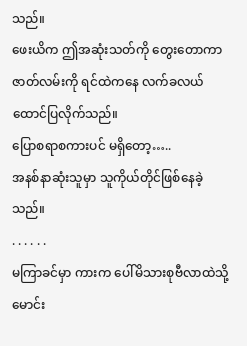သည်။
ဖေးယိက ဤအဆုံးသတ်ကို တွေးတောကာ ဇာတ်လမ်းကို ရင်ထဲကနေ လက်ခလယ်ထောင်ပြလိုက်သည်။
ပြောစရာစကားပင် မရှိတော့…..
အနစ်နာဆုံးသူမှာ သူကိုယ်တိုင်ဖြစ်နေခဲ့သည်။
. . . . . .
မကြာခင်မှာ ကားက ပေါ်မိသားစုဗီလာထဲသို့ မောင်း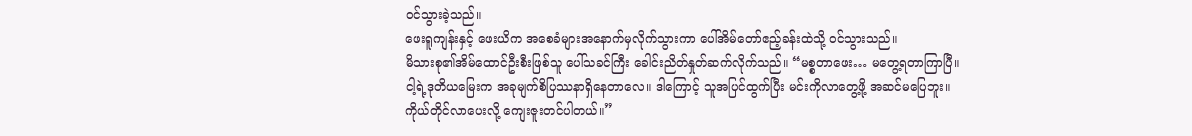ဝင်သွားခဲ့သည်။
ဖေးရူကျန်းနှင့် ဖေးယိက အစေခံများအနောက်မှလိုက်သွားကာ ပေါ်အိမ်တော်ဧည့်ခန်းထဲသို့ ဝင်သွားသည်။
မိသားစု၏အိမ်ထောင်ဦးစီးဖြစ်သူ ပေါ်သခင်ကြီး ခေါင်းညိတ်နှုတ်ဆက်လိုက်သည်။ “မစ္စတာဖေး… မတွေ့ရတာကြာပြီ။ ငါ့ရဲ့ဒုတိယမြေးက အခုမျက်စိပြဿနာရှိနေတာလေ။ ဒါကြောင့် သူအပြင်ထွက်ပြီး မင်းကိုလာတွေ့ဖို့ အဆင်မပြေဘူး။ ကိုယ်တိုင်လာပေးလို့ ကျေးဇူးတင်ပါတယ်။”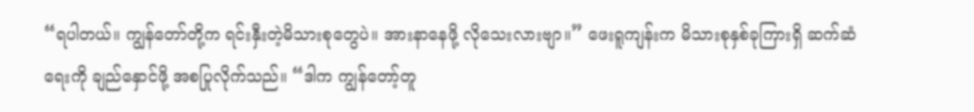“ရပါတယ်။ ကျွန်တော်တို့က ရင်းနှီးတဲ့မိသားစုတွေပဲ။ အားနာနေဖို့ လိုသေးလားဗျာ။” ဖေးရူကျန်းက မိသားစုနှစ်ခုကြားရှိ ဆက်ဆံရေးကို ချည်နှောင်ဖို့ အစပြုလိုက်သည်။ “ဒါက ကျွန်တော့်တူ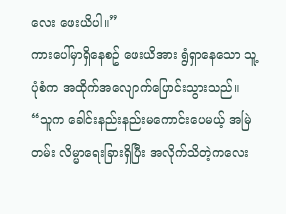လေး ဖေးယိပါ။”
ကားပေါ်မှာရှိနေစဥ် ဖေးယိအား ရွံရှာနေသော သူ့ပုံစံက အထိုက်အလျောက်ပြောင်းသွားသည်။ “သူက ခေါင်းနည်းနည်းမကောင်းပေမယ့် အမြဲတမ်း လိမ္မာရေးခြားရှိပြီး အလိုက်သိတဲ့ကလေး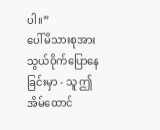ပါ။”
ပေါ်မိသားစုအား သွယ်ဝိုက်ပြောနေခြင်းမှာ - သူ ဤအိမ်ထောင်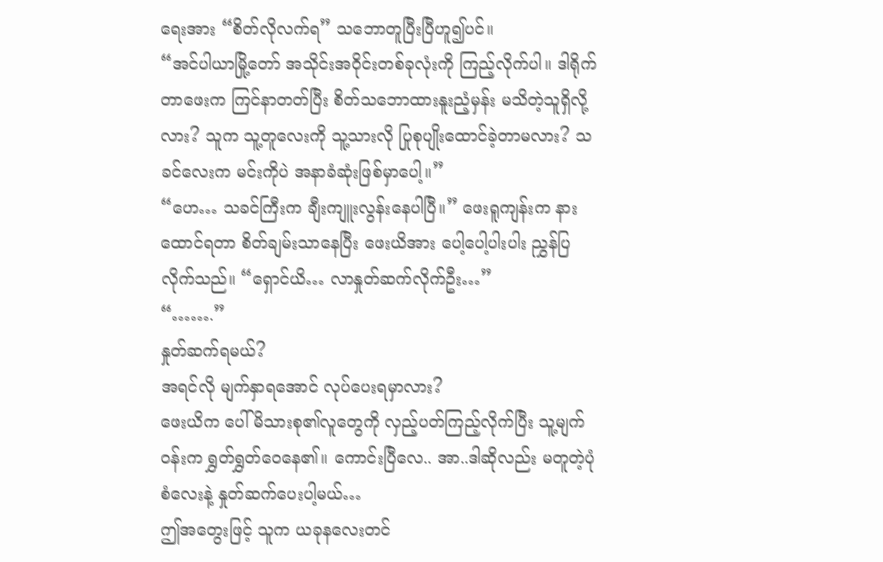ရေးအား “စိတ်လိုလက်ရ” သဘောတူပြီးပြီဟူ၍ပင်။
“အင်ပါယာမြို့တော် အသိုင်းအဝိုင်းတစ်ခုလုံးကို ကြည့်လိုက်ပါ။ ဒါရိုက်တာဖေးက ကြင်နာတတ်ပြီး စိတ်သဘောထားနူးညံ့မှန်း မသိတဲ့သူရှိလို့လား? သူက သူ့တူလေးကို သူ့သားလို ပြုစုပျိုးထောင်ခဲ့တာမလား? သခင်လေးက မင်းကိုပဲ အနာခံဆုံးဖြစ်မှာပေါ့။”
“ဟေ… သခင်ကြီးက ချီးကျူးလွန်းနေပါပြီ။” ဖေးရူကျန်းက နားထောင်ရတာ စိတ်ချမ်းသာနေပြီး ဖေးယိအား ပေါ့ပေါ့ပါးပါး ညွှန်ပြလိုက်သည်။ “ရှောင်ယိ… လာနှုတ်ဆက်လိုက်ဦး…”
“…….”
နှုတ်ဆက်ရမယ်?
အရင်လို မျက်နှာရအောင် လုပ်ပေးရမှာလား?
ဖေးယိက ပေါ်မိသားစု၏လူတွေကို လှည့်ပတ်ကြည့်လိုက်ပြီး သူ့မျက်ဝန်းက ရွှတ်ရွှတ်ဝေနေ၏။ ကောင်းပြီလေ.. အာ..ဒါဆိုလည်း မတူတဲ့ပုံစံလေးနဲ့ နှုတ်ဆက်ပေးပါ့မယ်…
ဤအတွေးဖြင့် သူက ယခုနလေးတင်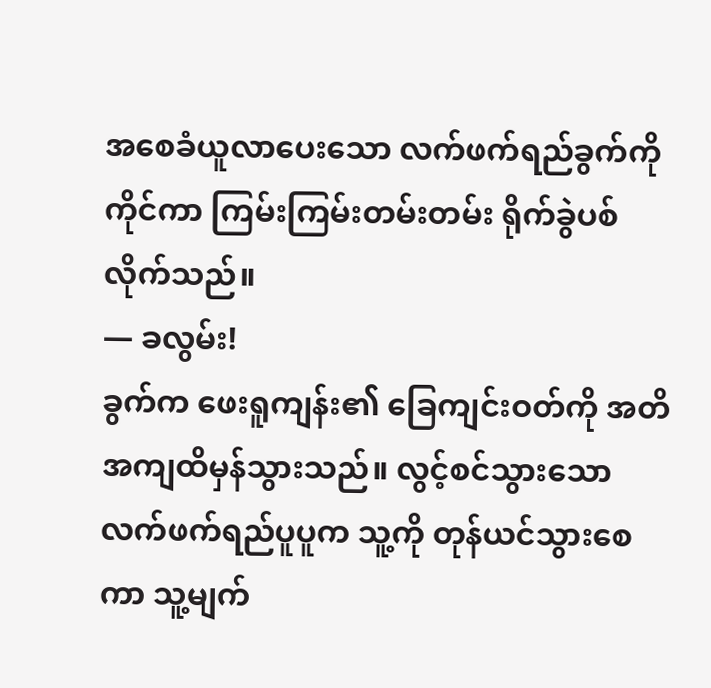အစေခံယူလာပေးသော လက်ဖက်ရည်ခွက်ကိုကိုင်ကာ ကြမ်းကြမ်းတမ်းတမ်း ရိုက်ခွဲပစ်လိုက်သည်။
— ခလွမ်း!
ခွက်က ဖေးရူကျန်း၏ ခြေကျင်းဝတ်ကို အတိအကျထိမှန်သွားသည်။ လွင့်စင်သွားသော လက်ဖက်ရည်ပူပူက သူ့ကို တုန်ယင်သွားစေကာ သူ့မျက်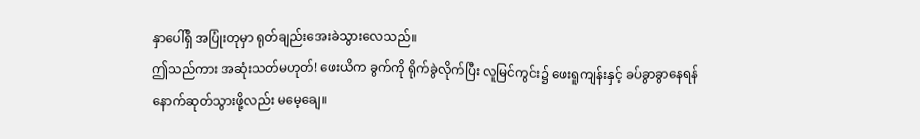နှာပေါ်ရှိ အပြုံးတုမှာ ရုတ်ချည်းအေးခဲသွားလေသည်။
ဤသည်ကား အဆုံးသတ်မဟုတ်! ဖေးယိက ခွက်ကို ရိုက်ခွဲလိုက်ပြီး လူမြင်ကွင်း၌ ဖေးရူကျန်းနှင့် ခပ်ခွာခွာနေရန် နောက်ဆုတ်သွားဖို့လည်း မမေ့ချေ။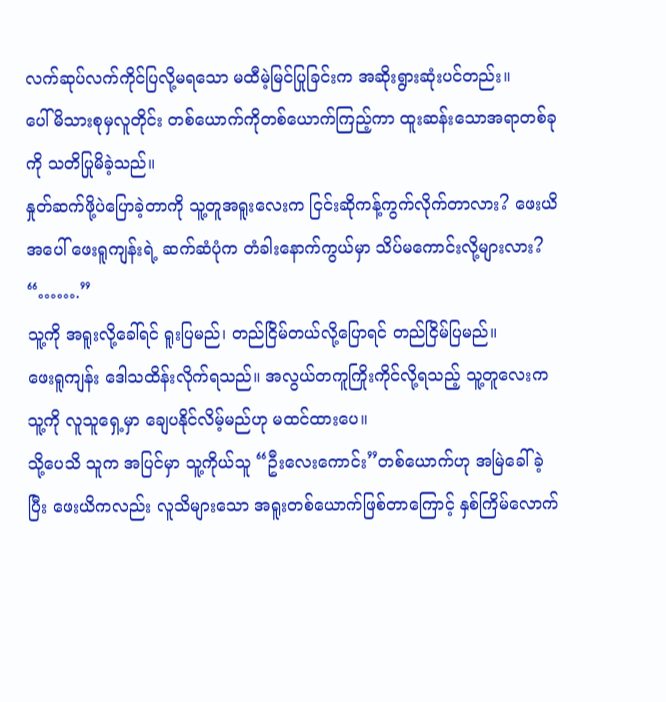လက်ဆုပ်လက်ကိုင်ပြလို့မရသော မထီမဲ့မြင်ပြုခြင်းက အဆိုးရွားဆုံးပင်တည်း။
ပေါ်မိသားစုမှလူတိုင်း တစ်ယောက်ကိုတစ်ယောက်ကြည့်ကာ ထူးဆန်းသောအရာတစ်ခုကို သတိပြုမိခဲ့သည်။
နှုတ်ဆက်ဖို့ပဲပြောခဲ့တာကို သူ့တူအရူးလေးက ငြင်းဆိုကန့်ကွက်လိုက်တာလား? ဖေးယိအပေါ် ဖေးရူကျန်းရဲ့ ဆက်ဆံပုံက တံခါးနောက်ကွယ်မှာ သိပ်မကောင်းလို့များလား?
“…….”
သူ့ကို အရူးလို့ခေါ်ရင် ရူးပြမည်၊ တည်ငြိမ်တယ်လို့ပြောရင် တည်ငြိမ်ပြမည်။
ဖေးရူကျန်း ဒေါသထိန်းလိုက်ရသည်။ အလွယ်တကူကြိုးကိုင်လို့ရသည့် သူ့တူလေးက သူ့ကို လူသူရှေ့မှာ ချေပနိုင်လိမ့်မည်ဟု မထင်ထားပေ။
သို့ပေသိ သူက အပြင်မှာ သူ့ကိုယ်သူ “ဦးလေးကောင်း”တစ်ယောက်ဟု အမြဲခေါ်ခဲ့ပြီး ဖေးယိကလည်း လူသိများသော အရူးတစ်ယောက်ဖြစ်တာကြောင့် နှစ်ကြိမ်လောက်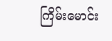ကြိမ်းမောင်း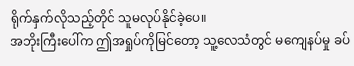ရိုက်နှက်လိုသည့်တိုင် သူမလုပ်နိုင်ခဲ့ပေ။
အဘိုးကြီးပေါ်က ဤအရှုပ်ကိုမြင်တော့ သူ့လေသံတွင် မကျေနပ်မှု ခပ်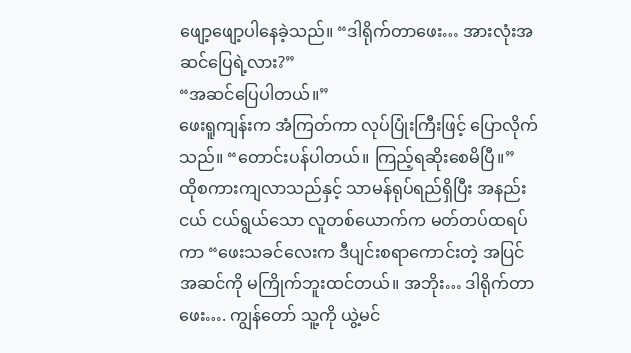ဖျော့ဖျော့ပါနေခဲ့သည်။ “ဒါရိုက်တာဖေး… အားလုံးအဆင်ပြေရဲ့လား?”
“အဆင်ပြေပါတယ်။”
ဖေးရူကျန်းက အံကြတ်ကာ လုပ်ပြုံးကြီးဖြင့် ပြောလိုက်သည်။ “တောင်းပန်ပါတယ်။ ကြည့်ရဆိုးစေမိပြီ။”
ထိုစကားကျလာသည်နှင့် သာမန်ရုပ်ရည်ရှိပြီး အနည်းငယ် ငယ်ရွယ်သော လူတစ်ယောက်က မတ်တပ်ထရပ်ကာ “ဖေးသခင်လေးက ဒီပျင်းစရာကောင်းတဲ့ အပြင်အဆင်ကို မကြိုက်ဘူးထင်တယ်။ အဘိုး… ဒါရိုက်တာဖေး…. ကျွန်တော် သူ့ကို ယွဲ့မင်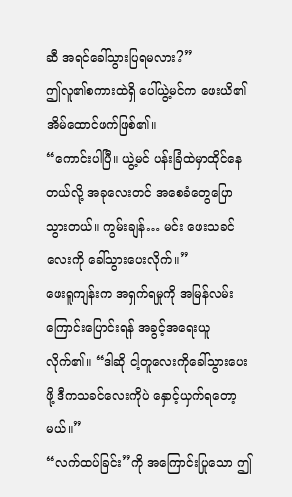ဆီ အရင်ခေါ်သွားပြရမလား?”
ဤလူ၏စကားထဲရှိ ပေါ်ယွဲ့မင်က ဖေးယိ၏အိမ်ထောင်ဖက်ဖြစ်၏။
“ကောင်းပါပြီ။ ယွဲ့မင် ပန်းခြံထဲမှာထိုင်နေတယ်လို့ အခုလေးတင် အစေခံတွေပြောသွားတယ်။ ကွမ်းချန်… မင်း ဖေးသခင်လေးကို ခေါ်သွားပေးလိုက်။”
ဖေးရူကျန်းက အရှက်ရမှုကို အမြန်လမ်းကြောင်းပြောင်းရန် အခွင့်အရေးယူလိုက်၏။ “ဒါဆို ငါ့တူလေးကိုခေါ်သွားပေးဖို့ ဒီကသခင်လေးကိုပဲ နှောင့်ယှက်ရတော့မယ်။”
“လက်ထပ်ခြင်း”ကို အကြောင်းပြုသော ဤ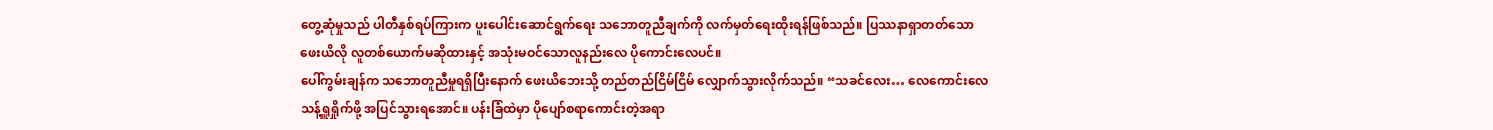တွေ့ဆုံမှုသည် ပါတီနှစ်ရပ်ကြားက ပူးပေါင်းဆောင်ရွက်ရေး သဘောတူညီချက်ကို လက်မှတ်ရေးထိုးရန်ဖြစ်သည်။ ပြဿနာရှာတတ်သော ဖေးယိလို လူတစ်ယောက်မဆိုထားနှင့် အသုံးမဝင်သောလူနည်းလေ ပိုကောင်းလေပင်။
ပေါ်ကွမ်းချန်က သဘောတူညီမှုရရှိပြီးနောက် ဖေးယိဘေးသို့ တည်တည်ငြိမ်ငြိမ် လျှောက်သွားလိုက်သည်။ “သခင်လေး… လေကောင်းလေသန့်ရှူရှိုက်ဖို့ အပြင်သွားရအောင်။ ပန်းခြံထဲမှာ ပိုပျော်စရာကောင်းတဲ့အရာ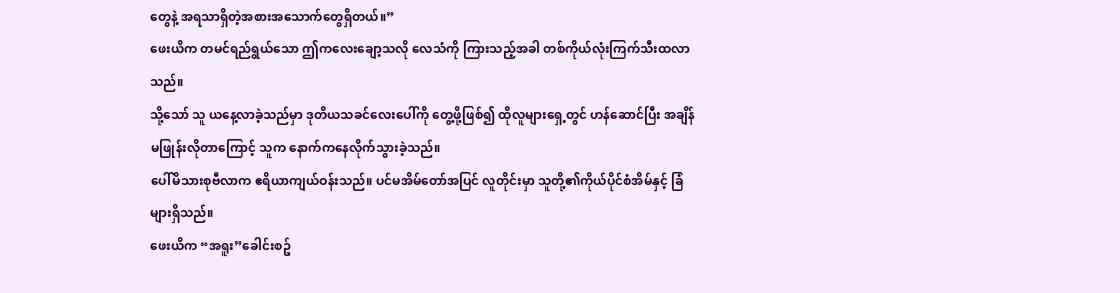တွေနဲ့ အရသာရှိတဲ့အစားအသောက်တွေရှိတယ်။”
ဖေးယိက တမင်ရည်ရွယ်သော ဤကလေးချော့သလို လေသံကို ကြားသည့်အခါ တစ်ကိုယ်လုံးကြက်သီးထလာသည်။
သို့သော် သူ ယနေ့လာခဲ့သည်မှာ ဒုတိယသခင်လေးပေါ်ကို တွေ့ဖို့ဖြစ်၍ ထိုလူများရှေ့တွင် ဟန်ဆောင်ပြီး အချိန်မဖြုန်းလိုတာကြောင့် သူက နောက်ကနေလိုက်သွားခဲ့သည်။
ပေါ်မိသားစုဗီလာက ဧရိယာကျယ်ဝန်းသည်။ ပင်မအိမ်တော်အပြင် လူတိုင်းမှာ သူတို့၏ကိုယ်ပိုင်စံအိမ်နှင့် ခြံများရှိသည်။
ဖေးယိက “အရူး”ခေါင်းစဥ်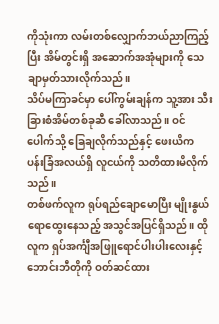ကိုသုံးကာ လမ်းတစ်လျှောက်ဘယ်ညာကြည့်ပြီး အိမ်တွင်းရှိ အဆောက်အအုံများကို သေချာမှတ်သားလိုက်သည်။
သိပ်မကြာခင်မှာ ပေါ်ကွမ်းချန်က သူ့အား သီးခြားစံအိမ်တစ်ခုဆီ ခေါ်လာသည်။ ဝင်ပေါက်သို့ ခြေချလိုက်သည်နှင့် ဖေးယိက ပန်းခြံအလယ်ရှိ လူငယ်ကို သတိထားမိလိုက်သည်။
တစ်ဖက်လူက ရုပ်ရည်ချောမောပြီး မျိုးနွယ်ရောထွေးနေသည့် အသွင်အပြင်ရှိသည်။ ထိုလူက ရှပ်အင်္ကျီအဖြူရောင်ပါးပါးလေးနှင့် ဘောင်းဘီတိုကို ဝတ်ဆင်ထား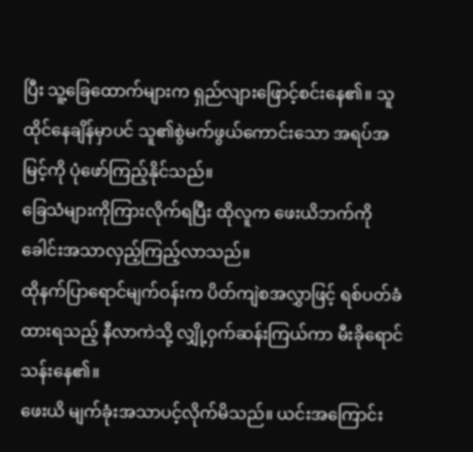ပြီး သူ့ခြေထောက်များက ရှည်လျားဖြောင့်စင်းနေ၏။ သူထိုင်နေချိန်မှာပင် သူ၏စွဲမက်ဖွယ်ကောင်းသော အရပ်အမြင့်ကို ပုံဖော်ကြည့်နိုင်သည်။
ခြေသံများကိုကြားလိုက်ရပြီး ထိုလူက ဖေးယိဘက်ကို ခေါင်းအသာလှည့်ကြည့်လာသည်။
ထိုနက်ပြာရောင်မျက်ဝန်းက ပိတ်ကျဲစအလွှာဖြင့် ရစ်ပတ်ခံထားရသည့် နီလာကဲသို့ လျှို့ဝှက်ဆန်းကြယ်ကာ မီးခိုရောင်သန်းနေ၏။
ဖေးယိ မျက်ခုံးအသာပင့်လိုက်မိသည်။ ယင်းအကြောင်း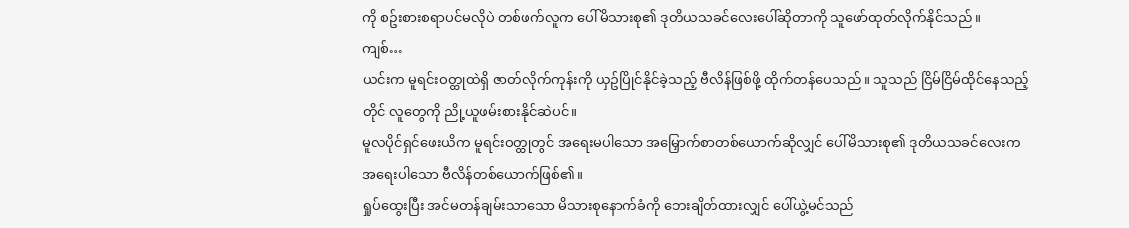ကို စဥ်းစားစရာပင်မလိုပဲ တစ်ဖက်လူက ပေါ်မိသားစု၏ ဒုတိယသခင်လေးပေါ်ဆိုတာကို သူဖော်ထုတ်လိုက်နိုင်သည်။
ကျစ်…
ယင်းက မူရင်းဝတ္ထုထဲရှိ ဇာတ်လိုက်ကုန်းကို ယှဥ်ပြိုင်နိုင်ခဲ့သည့် ဗီလိန်ဖြစ်ဖို့ ထိုက်တန်ပေသည်။ သူသည် ငြိမ်ငြိမ်ထိုင်နေသည့်တိုင် လူတွေကို ညို့ယူဖမ်းစားနိုင်ဆဲပင်။
မူလပိုင်ရှင်ဖေးယိက မူရင်းဝတ္ထုတွင် အရေးမပါသော အမြှောက်စာတစ်ယောက်ဆိုလျှင် ပေါ်မိသားစု၏ ဒုတိယသခင်လေးက အရေးပါသော ဗီလိန်တစ်ယောက်ဖြစ်၏။
ရှုပ်ထွေးပြီး အင်မတန်ချမ်းသာသော မိသားစုနောက်ခံကို ဘေးချိတ်ထားလျှင် ပေါ်ယွဲ့မင်သည်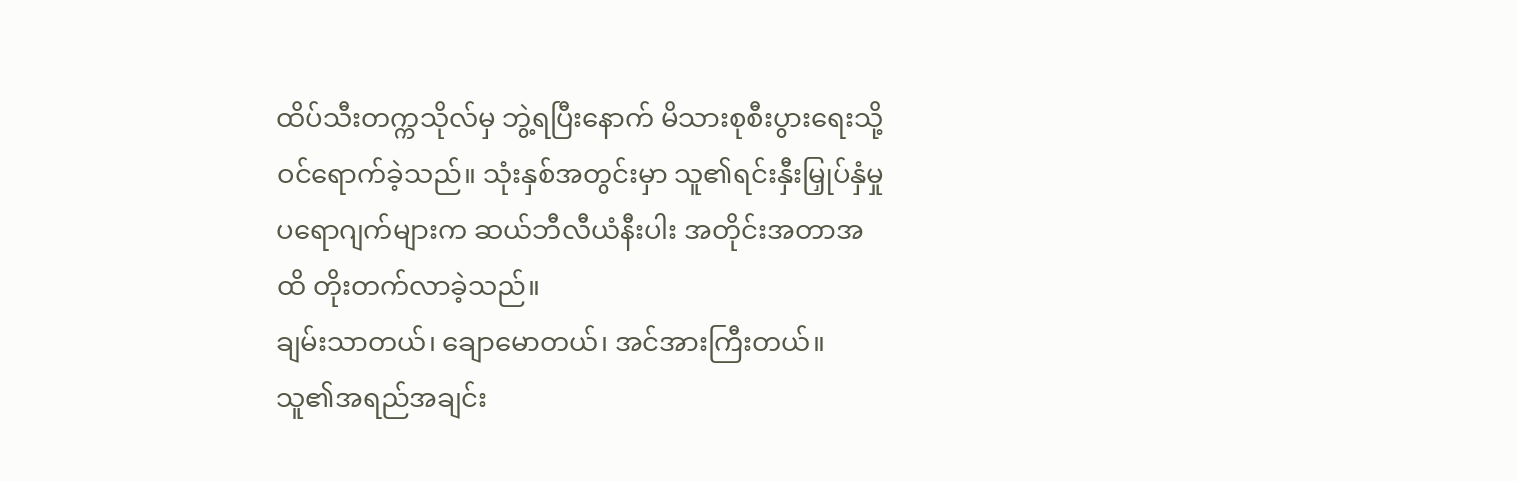ထိပ်သီးတက္ကသိုလ်မှ ဘွဲ့ရပြီးနောက် မိသားစုစီးပွားရေးသို့ ဝင်ရောက်ခဲ့သည်။ သုံးနှစ်အတွင်းမှာ သူ၏ရင်းနှီးမြှုပ်နှံမှု ပရောဂျက်များက ဆယ်ဘီလီယံနီးပါး အတိုင်းအတာအထိ တိုးတက်လာခဲ့သည်။
ချမ်းသာတယ်၊ ချောမောတယ်၊ အင်အားကြီးတယ်။ သူ၏အရည်အချင်း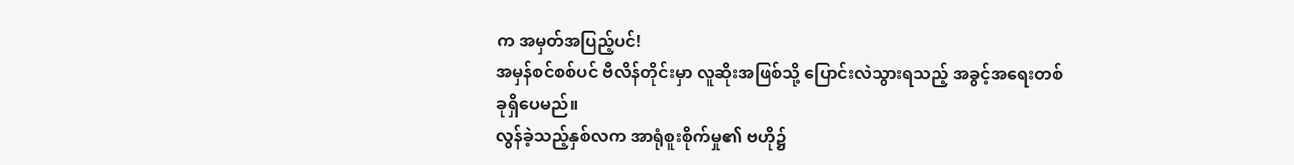က အမှတ်အပြည့်ပင်!
အမှန်စင်စစ်ပင် ဗီလိန်တိုင်းမှာ လူဆိုးအဖြစ်သို့ ပြောင်းလဲသွားရသည့် အခွင့်အရေးတစ်ခုရှိပေမည်။
လွန်ခဲ့သည့်နှစ်လက အာရုံစူးစိုက်မှု၏ ဗဟို၌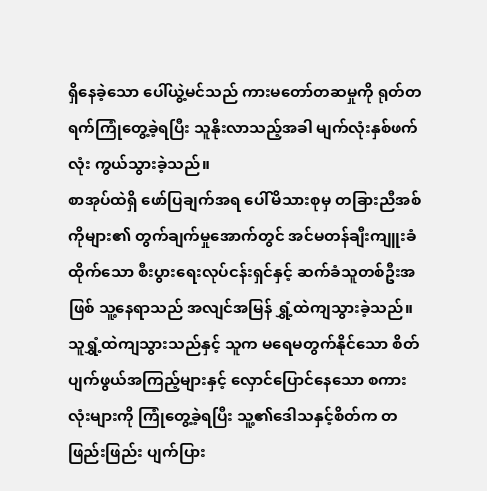ရှိနေခဲ့သော ပေါ်ယွဲ့မင်သည် ကားမတော်တဆမှုကို ရုတ်တရက်ကြုံတွေ့ခဲ့ရပြီး သူနိုးလာသည့်အခါ မျက်လုံးနှစ်ဖက်လုံး ကွယ်သွားခဲ့သည်။
စာအုပ်ထဲရှိ ဖော်ပြချက်အရ ပေါ်မိသားစုမှ တခြားညီအစ်ကိုများ၏ တွက်ချက်မှုအောက်တွင် အင်မတန်ချီးကျူးခံထိုက်သော စီးပွားရေးလုပ်ငန်းရှင်နှင့် ဆက်ခံသူတစ်ဦးအဖြစ် သူ့နေရာသည် အလျင်အမြန် ရွှံ့ထဲကျသွားခဲ့သည်။ သူရွှံ့ထဲကျသွားသည်နှင့် သူက မရေမတွက်နိုင်သော စိတ်ပျက်ဖွယ်အကြည့်များနှင့် လှောင်ပြောင်နေသော စကားလုံးများကို ကြုံတွေ့ခဲ့ရပြီး သူ့၏ဒေါသနှင့်စိတ်က တဖြည်းဖြည်း ပျက်ပြား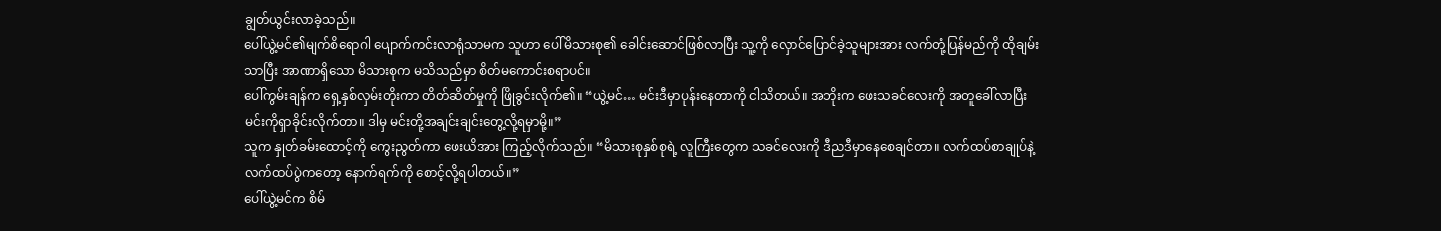ချွတ်ယွင်းလာခဲ့သည်။
ပေါ်ယွဲ့မင်၏မျက်စိရောဂါ ပျောက်ကင်းလာရုံသာမက သူဟာ ပေါ်မိသားစု၏ ခေါင်းဆောင်ဖြစ်လာပြီး သူ့ကို လှောင်ပြောင်ခဲ့သူများအား လက်တုံ့ပြန်မည်ကို ထိုချမ်းသာပြီး အာဏာရှိသော မိသားစုက မသိသည်မှာ စိတ်မကောင်းစရာပင်။
ပေါ်ကွမ်းချန်က ရှေ့နှစ်လှမ်းတိုးကာ တိတ်ဆိတ်မှုကို ဖြိုခွင်းလိုက်၏။ “ယွဲ့မင်… မင်းဒီမှာပုန်းနေတာကို ငါသိတယ်။ အဘိုးက ဖေးသခင်လေးကို အတူခေါ်လာပြီး မင်းကိုရှာခိုင်းလိုက်တာ။ ဒါမှ မင်းတို့အချင်းချင်းတွေ့လို့ရမှာမို့။”
သူက နှုတ်ခမ်းထောင့်ကို ကွေးညွတ်ကာ ဖေးယိအား ကြည့်လိုက်သည်။ “မိသားစုနှစ်စုရဲ့ လူကြီးတွေက သခင်လေးကို ဒီညဒီမှာနေစေချင်တာ။ လက်ထပ်စာချုပ်နဲ့ လက်ထပ်ပွဲကတော့ နောက်ရက်ကို စောင့်လို့ရပါတယ်။”
ပေါ်ယွဲ့မင်က စိမ်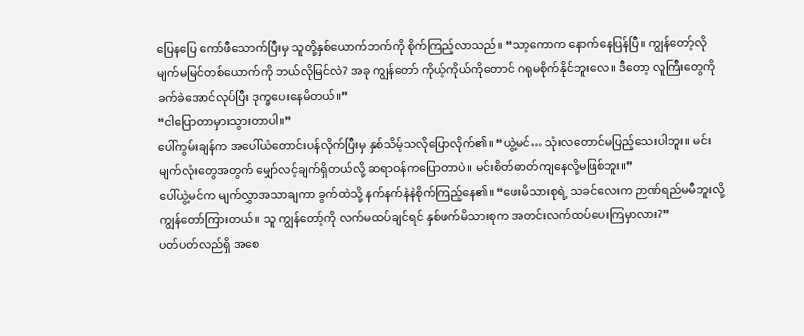ပြေနပြေ ကော်ဖီသောက်ပြီးမှ သူတို့နှစ်ယောက်ဘက်ကို စိုက်ကြည့်လာသည်။ “သာ့ကောက နောက်နေပြန်ပြီ။ ကျွန်တော့်လို မျက်မမြင်တစ်ယောက်ကို ဘယ်လိုမြင်လဲ? အခု ကျွန်တော် ကိုယ့်ကိုယ်ကိုတောင် ဂရုမစိုက်နိုင်ဘူးလေ။ ဒီတော့ လူကြီးတွေကို ခက်ခဲအောင်လုပ်ပြီး ဒုက္ခပေးနေမိတယ်။”
“ငါပြောတာမှားသွားတာပါ။”
ပေါ်ကွမ်းချန်က အပေါ်ယံတောင်းပန်လိုက်ပြီးမှ နှစ်သိမ့်သလိုပြောလိုက်၏။ “ယွဲ့မင်… သုံးလတောင်မပြည့်သေးပါဘူး။ မင်းမျက်လုံးတွေအတွက် မျှော်လင့်ချက်ရှိတယ်လို့ ဆရာဝန်ကပြောတာပဲ။ မင်းစိတ်ဓာတ်ကျနေလို့မဖြစ်ဘူး။”
ပေါ်ယွဲ့မင်က မျက်လွှာအသာချကာ ခွက်ထဲသို့ နက်နက်နဲနဲစိုက်ကြည့်နေ၏။ “ဖေးမိသားစုရဲ့ သခင်လေးက ဉာဏ်ရည်မမီဘူးလို့ ကျွန်တော်ကြားတယ်။ သူ ကျွန်တော့်ကို လက်မထပ်ချင်ရင် နှစ်ဖက်မိသားစုက အတင်းလက်ထပ်ပေးကြမှာလား?”
ပတ်ပတ်လည်ရှိ အစေ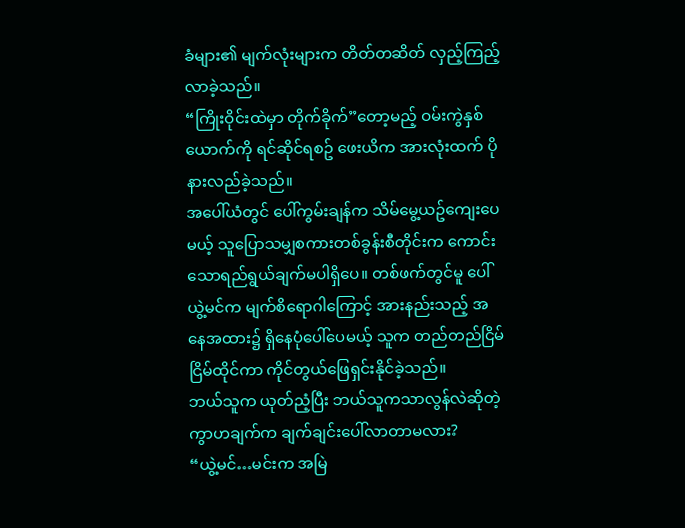ခံများ၏ မျက်လုံးများက တိတ်တဆိတ် လှည့်ကြည့်လာခဲ့သည်။
“ကြိုးဝိုင်းထဲမှာ တိုက်ခိုက်”တော့မည့် ဝမ်းကွဲနှစ်ယောက်ကို ရင်ဆိုင်ရစဥ် ဖေးယိက အားလုံးထက် ပိုနားလည်ခဲ့သည်။
အပေါ်ယံတွင် ပေါ်ကွမ်းချန်က သိမ်မွေ့ယဥ်ကျေးပေမယ့် သူပြောသမျှစကားတစ်ခွန်းစီတိုင်းက ကောင်းသောရည်ရွယ်ချက်မပါရှိပေ။ တစ်ဖက်တွင်မူ ပေါ်ယွဲ့မင်က မျက်စိရောဂါကြောင့် အားနည်းသည့် အနေအထား၌ ရှိနေပုံပေါ်ပေမယ့် သူက တည်တည်ငြိမ်ငြိမ်ထိုင်ကာ ကိုင်တွယ်ဖြေရှင်းနိုင်ခဲ့သည်။
ဘယ်သူက ယုတ်ညံ့ပြီး ဘယ်သူကသာလွန်လဲဆိုတဲ့ ကွာဟချက်က ချက်ချင်းပေါ်လာတာမလား?
“ယွဲ့မင်…မင်းက အမြဲ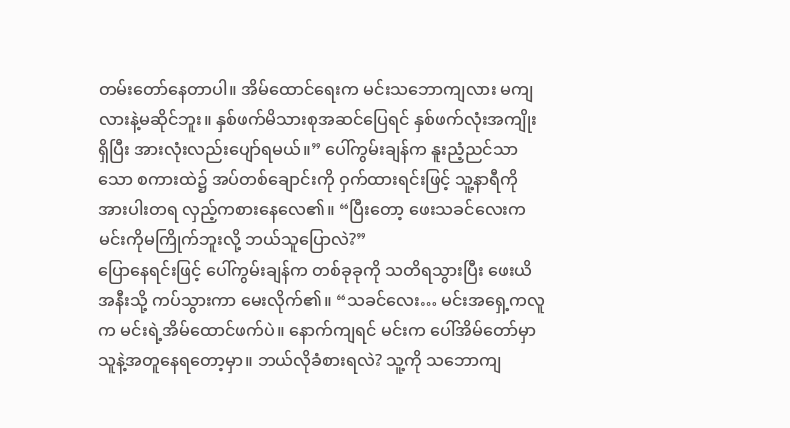တမ်းတော်နေတာပါ။ အိမ်ထောင်ရေးက မင်းသဘောကျလား မကျလားနဲ့မဆိုင်ဘူး။ နှစ်ဖက်မိသားစုအဆင်ပြေရင် နှစ်ဖက်လုံးအကျိုးရှိပြီး အားလုံးလည်းပျော်ရမယ်။” ပေါ်ကွမ်းချန်က နူးညံ့ညင်သာသော စကားထဲ၌ အပ်တစ်ချောင်းကို ဝှက်ထားရင်းဖြင့် သူ့နာရီကို အားပါးတရ လှည့်ကစားနေလေ၏။ “ပြီးတော့ ဖေးသခင်လေးက မင်းကိုမကြိုက်ဘူးလို့ ဘယ်သူပြောလဲ?”
ပြောနေရင်းဖြင့် ပေါ်ကွမ်းချန်က တစ်ခုခုကို သတိရသွားပြီး ဖေးယိအနီးသို့ ကပ်သွားကာ မေးလိုက်၏။ “သခင်လေး… မင်းအရှေ့ကလူက မင်းရဲ့အိမ်ထောင်ဖက်ပဲ။ နောက်ကျရင် မင်းက ပေါ်အိမ်တော်မှာ သူနဲ့အတူနေရတော့မှာ။ ဘယ်လိုခံစားရလဲ? သူ့ကို သဘောကျ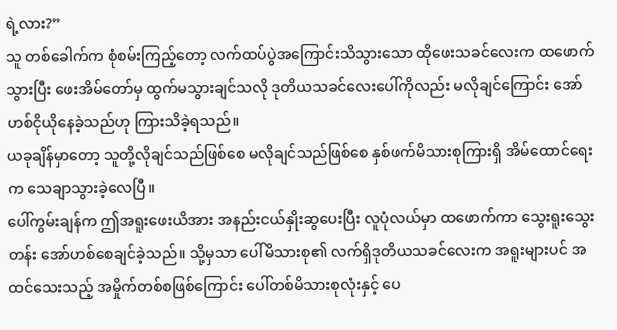ရဲ့လား?”
သူ တစ်ခေါက်က စုံစမ်းကြည့်တော့ လက်ထပ်ပွဲအကြောင်းသိသွားသော ထိုဖေးသခင်လေးက ထဖောက်သွားပြီး ဖေးအိမ်တော်မှ ထွက်မသွားချင်သလို ဒုတိယသခင်လေးပေါ်ကိုလည်း မလိုချင်ကြောင်း အော်ဟစ်ငိုယိုနေခဲ့သည်ဟု ကြားသိခဲ့ရသည်။
ယခုချိန်မှာတော့ သူတို့လိုချင်သည်ဖြစ်စေ မလိုချင်သည်ဖြစ်စေ နှစ်ဖက်မိသားစုကြားရှိ အိမ်ထောင်ရေးက သေချာသွားခဲ့လေပြီ။
ပေါ်ကွမ်းချန်က ဤအရူးဖေးယိအား အနည်းငယ်နှိုးဆွပေးပြီး လူပုံလယ်မှာ ထဖောက်ကာ သွေးရူးသွေးတန်း အော်ဟစ်စေချင်ခဲ့သည်။ သို့မှသာ ပေါ်မိသားစု၏ လက်ရှိဒုတိယသခင်လေးက အရူးများပင် အထင်သေးသည့် အမှိုက်တစ်စဖြစ်ကြောင်း ပေါ်တစ်မိသားစုလုံးနှင့် ပေ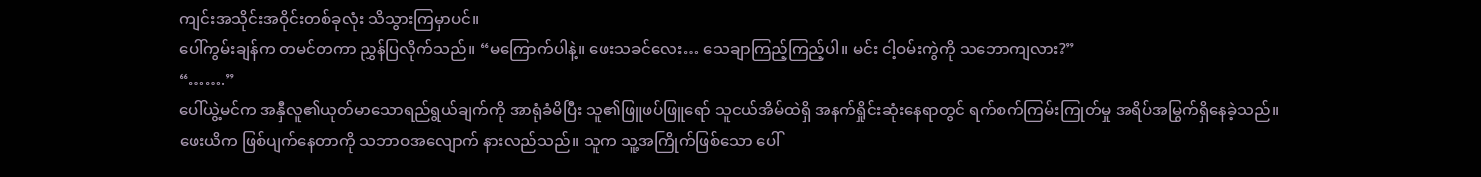ကျင်းအသိုင်းအဝိုင်းတစ်ခုလုံး သိသွားကြမှာပင်။
ပေါ်ကွမ်းချန်က တမင်တကာ ညွှန်ပြလိုက်သည်။ “မကြောက်ပါနဲ့။ ဖေးသခင်လေး… သေချာကြည့်ကြည့်ပါ။ မင်း ငါ့ဝမ်းကွဲကို သဘောကျလား?”
“…….”
ပေါ်ယွဲ့မင်က အနှီလူ၏ယုတ်မာသောရည်ရွယ်ချက်ကို အာရုံခံမိပြီး သူ၏ဖြူဖပ်ဖြူရော် သူငယ်အိမ်ထဲရှိ အနက်ရှိုင်းဆုံးနေရာတွင် ရက်စက်ကြမ်းကြုတ်မှု အရိပ်အမြွက်ရှိနေခဲ့သည်။
ဖေးယိက ဖြစ်ပျက်နေတာကို သဘာဝအလျောက် နားလည်သည်။ သူက သူ့အကြိုက်ဖြစ်သော ပေါ်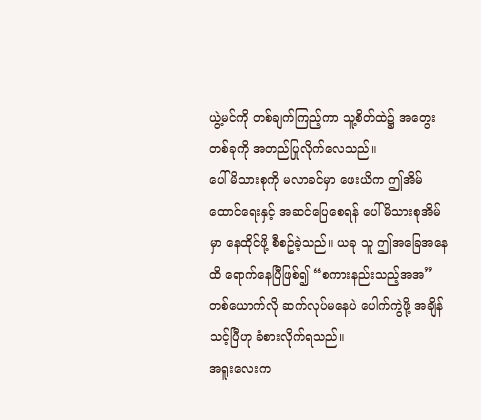ယွဲ့မင်ကို တစ်ချက်ကြည့်ကာ သူ့စိတ်ထဲ၌ အတွေးတစ်ခုကို အတည်ပြုလိုက်လေသည်။
ပေါ်မိသားစုကို မလာခင်မှာ ဖေးယိက ဤအိမ်ထောင်ရေးနှင့် အဆင်ပြေစေရန် ပေါ်မိသားစုအိမ်မှာ နေထိုင်ဖို့ စီစဥ်ခဲ့သည်။ ယခု သူ ဤအခြေအနေထိ ရောက်နေပြီဖြစ်၍ “စကားနည်းသည့်အအ”တစ်ယောက်လို ဆက်လုပ်မနေပဲ ပေါက်ကွဲဖို့ အချိန်သင့်ပြီဟု ခံစားလိုက်ရသည်။
အရူးလေးက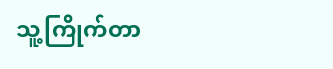သူ့ကြိုက်တာ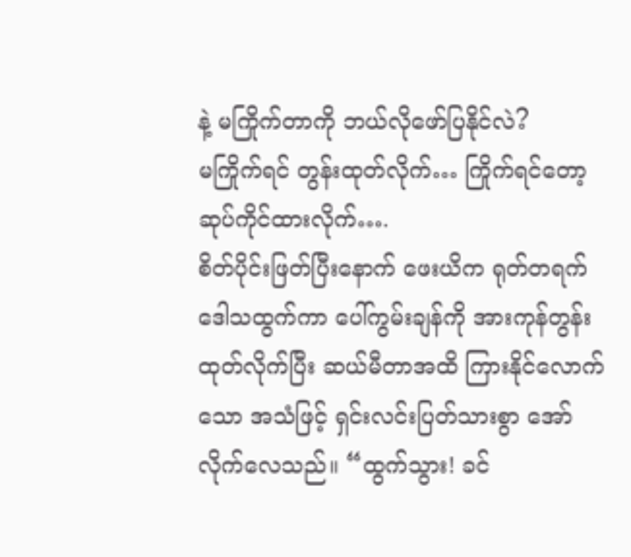နဲ့ မကြိုက်တာကို ဘယ်လိုဖော်ပြနိုင်လဲ?
မကြိုက်ရင် တွန်းထုတ်လိုက်… ကြိုက်ရင်တော့ ဆုပ်ကိုင်ထားလိုက်….
စိတ်ပိုင်းဖြတ်ပြီးနောက် ဖေးယိက ရုတ်တရက် ဒေါသထွက်ကာ ပေါ်ကွမ်းချန်ကို အားကုန်တွန်းထုတ်လိုက်ပြီး ဆယ်မီတာအထိ ကြားနိုင်လောက်သော အသံဖြင့် ရှင်းလင်းပြတ်သားစွာ အော်လိုက်လေသည်။ “ထွက်သွား! ခင်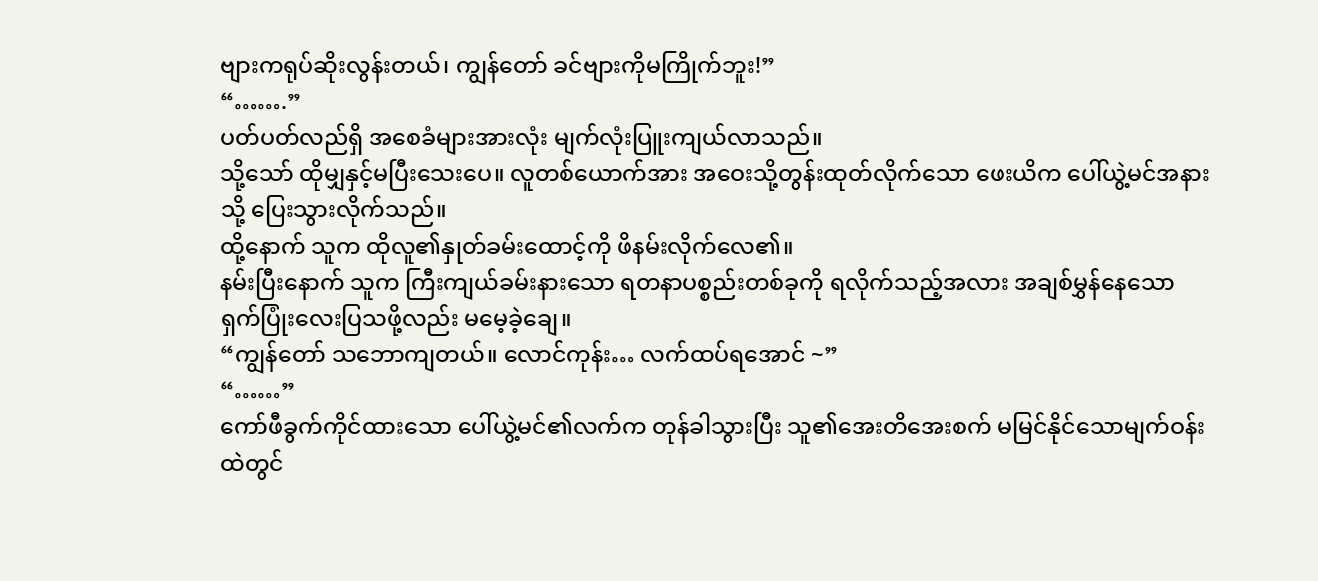ဗျားကရုပ်ဆိုးလွန်းတယ်၊ ကျွန်တော် ခင်ဗျားကိုမကြိုက်ဘူး!”
“…….”
ပတ်ပတ်လည်ရှိ အစေခံများအားလုံး မျက်လုံးပြူးကျယ်လာသည်။
သို့သော် ထိုမျှနှင့်မပြီးသေးပေ။ လူတစ်ယောက်အား အဝေးသို့တွန်းထုတ်လိုက်သော ဖေးယိက ပေါ်ယွဲ့မင်အနားသို့ ပြေးသွားလိုက်သည်။
ထို့နောက် သူက ထိုလူ၏နှုတ်ခမ်းထောင့်ကို ဖိနမ်းလိုက်လေ၏။
နမ်းပြီးနောက် သူက ကြီးကျယ်ခမ်းနားသော ရတနာပစ္စည်းတစ်ခုကို ရလိုက်သည့်အလား အချစ်မွှန်နေသော ရှက်ပြုံးလေးပြသဖို့လည်း မမေ့ခဲ့ချေ။
“ကျွန်တော် သဘောကျတယ်။ လောင်ကုန်း… လက်ထပ်ရအောင် ~”
“……”
ကော်ဖီခွက်ကိုင်ထားသော ပေါ်ယွဲ့မင်၏လက်က တုန်ခါသွားပြီး သူ၏အေးတိအေးစက် မမြင်နိုင်သောမျက်ဝန်းထဲတွင်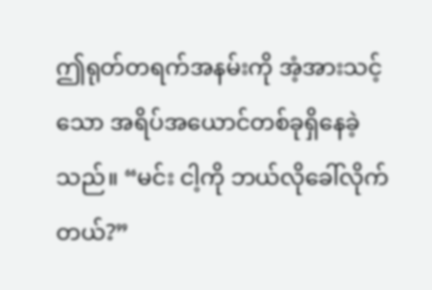ဤရုတ်တရက်အနမ်းကို အံ့အားသင့်သော အရိပ်အယောင်တစ်ခုရှိနေခဲ့သည်။ “မင်း ငါ့ကို ဘယ်လိုခေါ်လိုက်တယ်?”